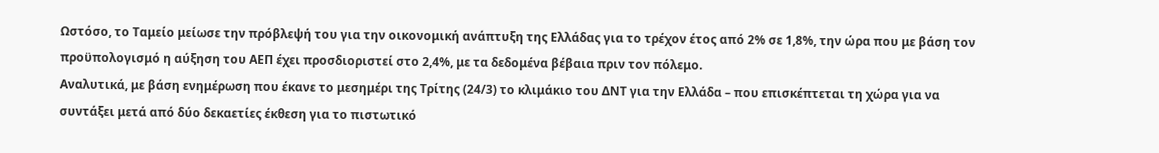Ωστόσο, το Ταμείο μείωσε την πρόβλεψή του για την οικονομική ανάπτυξη της Ελλάδας για το τρέχον έτος από 2% σε 1,8%, την ώρα που με βάση τον προϋπολογισμό η αύξηση του ΑΕΠ έχει προσδιοριστεί στο 2,4%, με τα δεδομένα βέβαια πριν τον πόλεμο.
Αναλυτικά, με βάση ενημέρωση που έκανε το μεσημέρι της Τρίτης (24/3) το κλιμάκιο του ΔΝΤ για την Ελλάδα – που επισκέπτεται τη χώρα για να συντάξει μετά από δύο δεκαετίες έκθεση για το πιστωτικό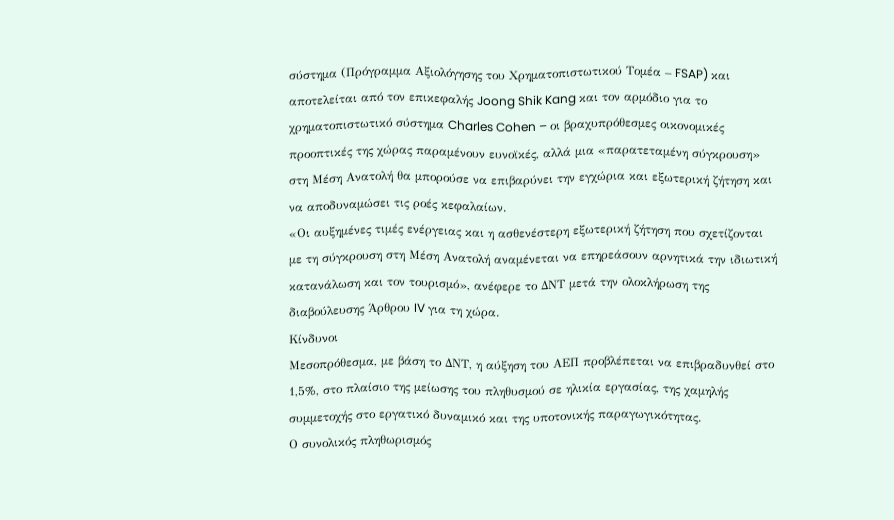σύστημα (Πρόγραμμα Αξιολόγησης του Χρηματοπιστωτικού Τομέα – FSAP) και αποτελείται από τον επικεφαλής Joong Shik Kang και τον αρμόδιο για το χρηματοπιστωτικό σύστημα Charles Cohen – οι βραχυπρόθεσμες οικονομικές προοπτικές της χώρας παραμένουν ευνοϊκές, αλλά μια «παρατεταμένη σύγκρουση» στη Μέση Ανατολή θα μπορούσε να επιβαρύνει την εγχώρια και εξωτερική ζήτηση και να αποδυναμώσει τις ροές κεφαλαίων.
«Οι αυξημένες τιμές ενέργειας και η ασθενέστερη εξωτερική ζήτηση που σχετίζονται με τη σύγκρουση στη Μέση Ανατολή αναμένεται να επηρεάσουν αρνητικά την ιδιωτική κατανάλωση και τον τουρισμό», ανέφερε το ΔΝΤ μετά την ολοκλήρωση της διαβούλευσης Άρθρου IV για τη χώρα.
Κίνδυνοι
Μεσοπρόθεσμα, με βάση το ΔΝΤ, η αύξηση του ΑΕΠ προβλέπεται να επιβραδυνθεί στο 1,5%, στο πλαίσιο της μείωσης του πληθυσμού σε ηλικία εργασίας, της χαμηλής συμμετοχής στο εργατικό δυναμικό και της υποτονικής παραγωγικότητας.
Ο συνολικός πληθωρισμός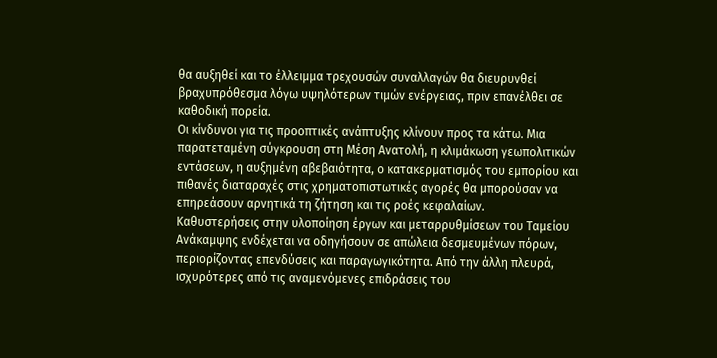θα αυξηθεί και το έλλειμμα τρεχουσών συναλλαγών θα διευρυνθεί βραχυπρόθεσμα λόγω υψηλότερων τιμών ενέργειας, πριν επανέλθει σε καθοδική πορεία.
Οι κίνδυνοι για τις προοπτικές ανάπτυξης κλίνουν προς τα κάτω. Μια παρατεταμένη σύγκρουση στη Μέση Ανατολή, η κλιμάκωση γεωπολιτικών εντάσεων, η αυξημένη αβεβαιότητα, ο κατακερματισμός του εμπορίου και πιθανές διαταραχές στις χρηματοπιστωτικές αγορές θα μπορούσαν να επηρεάσουν αρνητικά τη ζήτηση και τις ροές κεφαλαίων.
Καθυστερήσεις στην υλοποίηση έργων και μεταρρυθμίσεων του Ταμείου Ανάκαμψης ενδέχεται να οδηγήσουν σε απώλεια δεσμευμένων πόρων, περιορίζοντας επενδύσεις και παραγωγικότητα. Από την άλλη πλευρά, ισχυρότερες από τις αναμενόμενες επιδράσεις του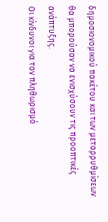δημοσιονομικού πακέτου και των μεταρρυθμίσεων θα μπορούσαν να ενισχύσουν τις προοπτικές ανάπτυξης.
Οι κίνδυνοι για τον πληθωρισμό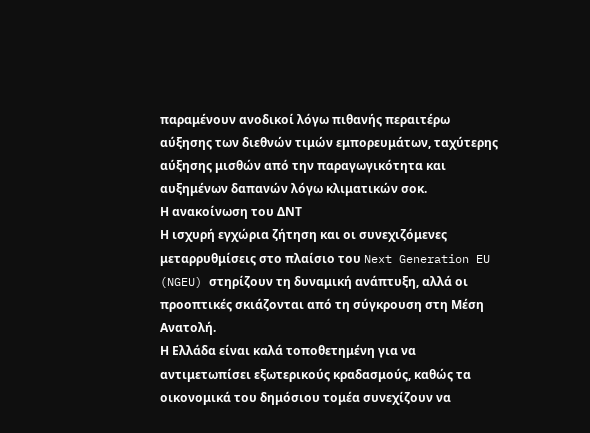παραμένουν ανοδικοί λόγω πιθανής περαιτέρω αύξησης των διεθνών τιμών εμπορευμάτων, ταχύτερης αύξησης μισθών από την παραγωγικότητα και αυξημένων δαπανών λόγω κλιματικών σοκ.
Η ανακοίνωση του ΔΝΤ
Η ισχυρή εγχώρια ζήτηση και οι συνεχιζόμενες μεταρρυθμίσεις στο πλαίσιο του Next Generation EU (NGEU) στηρίζουν τη δυναμική ανάπτυξη, αλλά οι προοπτικές σκιάζονται από τη σύγκρουση στη Μέση Ανατολή.
Η Ελλάδα είναι καλά τοποθετημένη για να αντιμετωπίσει εξωτερικούς κραδασμούς, καθώς τα οικονομικά του δημόσιου τομέα συνεχίζουν να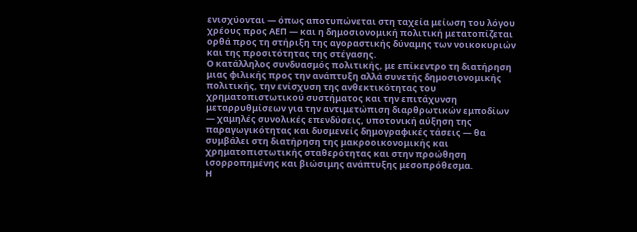ενισχύονται — όπως αποτυπώνεται στη ταχεία μείωση του λόγου χρέους προς ΑΕΠ — και η δημοσιονομική πολιτική μετατοπίζεται ορθά προς τη στήριξη της αγοραστικής δύναμης των νοικοκυριών και της προσιτότητας της στέγασης.
Ο κατάλληλος συνδυασμός πολιτικής, με επίκεντρο τη διατήρηση μιας φιλικής προς την ανάπτυξη αλλά συνετής δημοσιονομικής πολιτικής, την ενίσχυση της ανθεκτικότητας του χρηματοπιστωτικού συστήματος και την επιτάχυνση μεταρρυθμίσεων για την αντιμετώπιση διαρθρωτικών εμποδίων — χαμηλές συνολικές επενδύσεις, υποτονική αύξηση της παραγωγικότητας και δυσμενείς δημογραφικές τάσεις — θα συμβάλει στη διατήρηση της μακροοικονομικής και χρηματοπιστωτικής σταθερότητας και στην προώθηση ισορροπημένης και βιώσιμης ανάπτυξης μεσοπρόθεσμα.
Η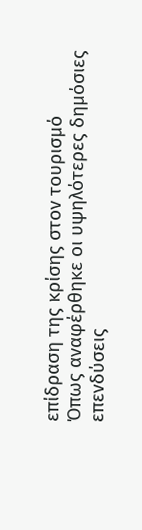επίδραση της κρίσης στον τουρισμό
Όπως αναφέρθηκε οι υψηλότερες δημόσιες επενδύσεις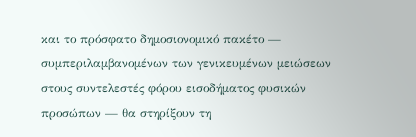και το πρόσφατο δημοσιονομικό πακέτο — συμπεριλαμβανομένων των γενικευμένων μειώσεων στους συντελεστές φόρου εισοδήματος φυσικών προσώπων — θα στηρίξουν τη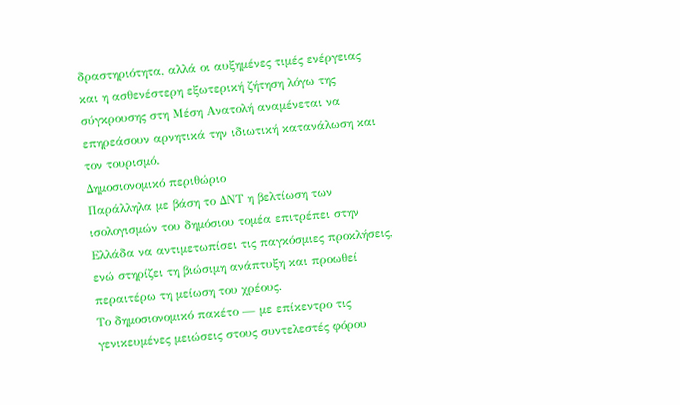δραστηριότητα, αλλά οι αυξημένες τιμές ενέργειας και η ασθενέστερη εξωτερική ζήτηση λόγω της σύγκρουσης στη Μέση Ανατολή αναμένεται να επηρεάσουν αρνητικά την ιδιωτική κατανάλωση και τον τουρισμό.
Δημοσιονομικό περιθώριο
Παράλληλα με βάση το ΔΝΤ η βελτίωση των ισολογισμών του δημόσιου τομέα επιτρέπει στην Ελλάδα να αντιμετωπίσει τις παγκόσμιες προκλήσεις, ενώ στηρίζει τη βιώσιμη ανάπτυξη και προωθεί περαιτέρω τη μείωση του χρέους.
Το δημοσιονομικό πακέτο — με επίκεντρο τις γενικευμένες μειώσεις στους συντελεστές φόρου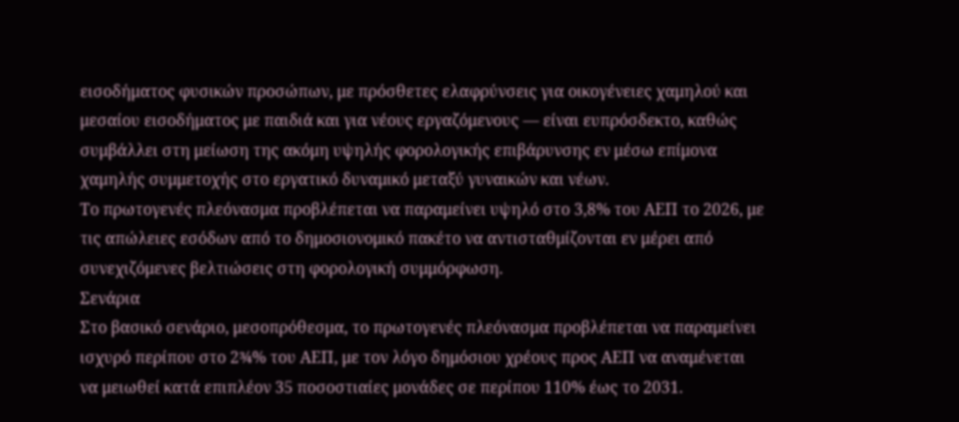εισοδήματος φυσικών προσώπων, με πρόσθετες ελαφρύνσεις για οικογένειες χαμηλού και μεσαίου εισοδήματος με παιδιά και για νέους εργαζόμενους — είναι ευπρόσδεκτο, καθώς συμβάλλει στη μείωση της ακόμη υψηλής φορολογικής επιβάρυνσης εν μέσω επίμονα χαμηλής συμμετοχής στο εργατικό δυναμικό μεταξύ γυναικών και νέων.
Το πρωτογενές πλεόνασμα προβλέπεται να παραμείνει υψηλό στο 3,8% του ΑΕΠ το 2026, με τις απώλειες εσόδων από το δημοσιονομικό πακέτο να αντισταθμίζονται εν μέρει από συνεχιζόμενες βελτιώσεις στη φορολογική συμμόρφωση.
Σενάρια
Στο βασικό σενάριο, μεσοπρόθεσμα, το πρωτογενές πλεόνασμα προβλέπεται να παραμείνει ισχυρό περίπου στο 2¾% του ΑΕΠ, με τον λόγο δημόσιου χρέους προς ΑΕΠ να αναμένεται να μειωθεί κατά επιπλέον 35 ποσοστιαίες μονάδες σε περίπου 110% έως το 2031.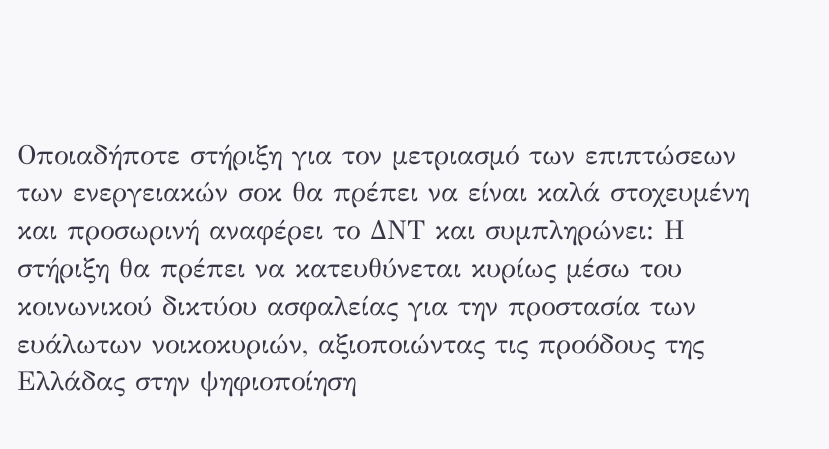Οποιαδήποτε στήριξη για τον μετριασμό των επιπτώσεων των ενεργειακών σοκ θα πρέπει να είναι καλά στοχευμένη και προσωρινή αναφέρει το ΔΝΤ και συμπληρώνει: Η στήριξη θα πρέπει να κατευθύνεται κυρίως μέσω του κοινωνικού δικτύου ασφαλείας για την προστασία των ευάλωτων νοικοκυριών, αξιοποιώντας τις προόδους της Ελλάδας στην ψηφιοποίηση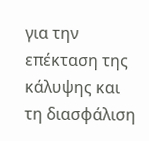για την επέκταση της κάλυψης και τη διασφάλιση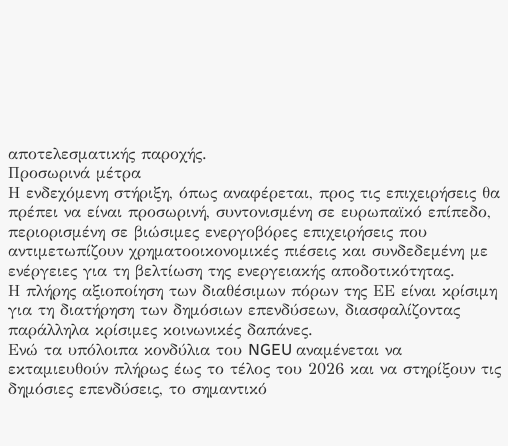αποτελεσματικής παροχής.
Προσωρινά μέτρα
Η ενδεχόμενη στήριξη, όπως αναφέρεται, προς τις επιχειρήσεις θα πρέπει να είναι προσωρινή, συντονισμένη σε ευρωπαϊκό επίπεδο, περιορισμένη σε βιώσιμες ενεργοβόρες επιχειρήσεις που αντιμετωπίζουν χρηματοοικονομικές πιέσεις και συνδεδεμένη με ενέργειες για τη βελτίωση της ενεργειακής αποδοτικότητας.
Η πλήρης αξιοποίηση των διαθέσιμων πόρων της ΕΕ είναι κρίσιμη για τη διατήρηση των δημόσιων επενδύσεων, διασφαλίζοντας παράλληλα κρίσιμες κοινωνικές δαπάνες.
Ενώ τα υπόλοιπα κονδύλια του NGEU αναμένεται να εκταμιευθούν πλήρως έως το τέλος του 2026 και να στηρίξουν τις δημόσιες επενδύσεις, το σημαντικό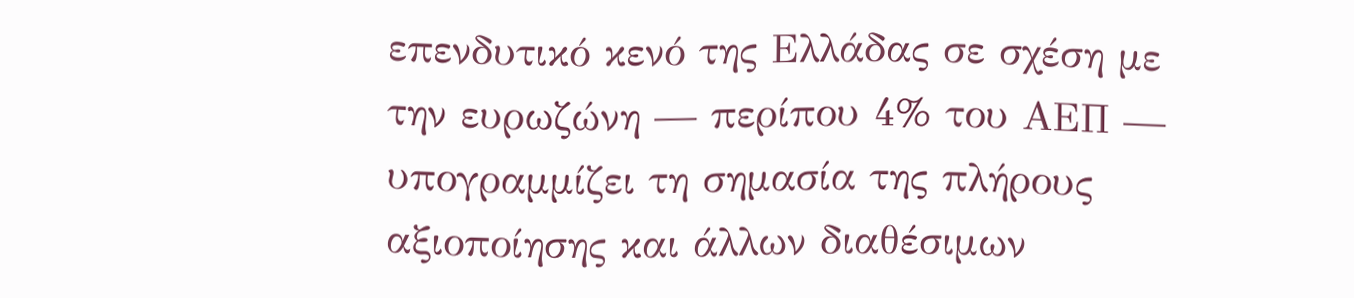επενδυτικό κενό της Ελλάδας σε σχέση με την ευρωζώνη — περίπου 4% του ΑΕΠ — υπογραμμίζει τη σημασία της πλήρους αξιοποίησης και άλλων διαθέσιμων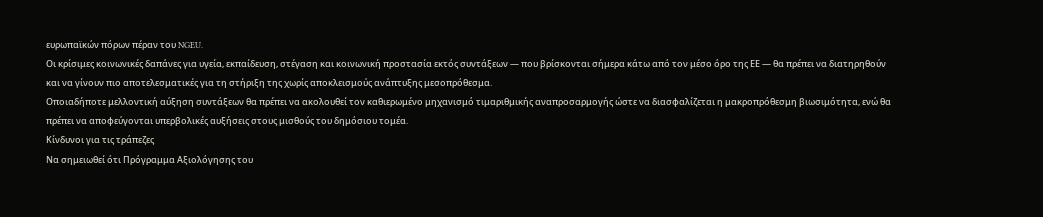ευρωπαϊκών πόρων πέραν του NGEU.
Οι κρίσιμες κοινωνικές δαπάνες για υγεία, εκπαίδευση, στέγαση και κοινωνική προστασία εκτός συντάξεων — που βρίσκονται σήμερα κάτω από τον μέσο όρο της ΕΕ — θα πρέπει να διατηρηθούν και να γίνουν πιο αποτελεσματικές για τη στήριξη της χωρίς αποκλεισμούς ανάπτυξης μεσοπρόθεσμα.
Οποιαδήποτε μελλοντική αύξηση συντάξεων θα πρέπει να ακολουθεί τον καθιερωμένο μηχανισμό τιμαριθμικής αναπροσαρμογής ώστε να διασφαλίζεται η μακροπρόθεσμη βιωσιμότητα, ενώ θα πρέπει να αποφεύγονται υπερβολικές αυξήσεις στους μισθούς του δημόσιου τομέα.
Κίνδυνοι για τις τράπεζες
Να σημειωθεί ότι Πρόγραμμα Αξιολόγησης του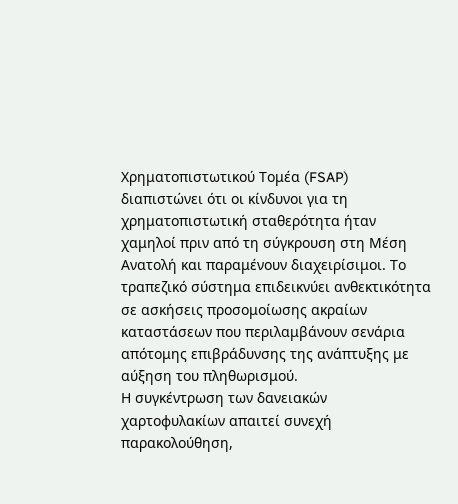Χρηματοπιστωτικού Τομέα (FSAP) διαπιστώνει ότι οι κίνδυνοι για τη χρηματοπιστωτική σταθερότητα ήταν χαμηλοί πριν από τη σύγκρουση στη Μέση Ανατολή και παραμένουν διαχειρίσιμοι. Το τραπεζικό σύστημα επιδεικνύει ανθεκτικότητα σε ασκήσεις προσομοίωσης ακραίων καταστάσεων που περιλαμβάνουν σενάρια απότομης επιβράδυνσης της ανάπτυξης με αύξηση του πληθωρισμού.
Η συγκέντρωση των δανειακών χαρτοφυλακίων απαιτεί συνεχή παρακολούθηση,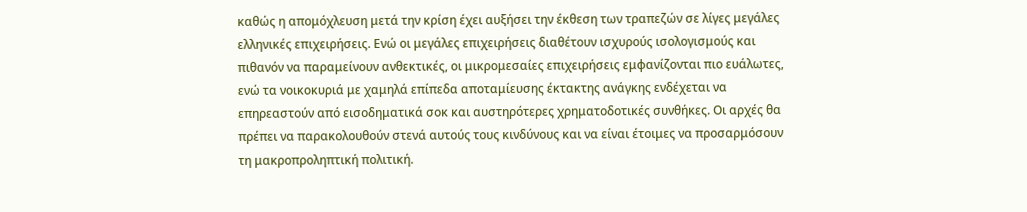καθώς η απομόχλευση μετά την κρίση έχει αυξήσει την έκθεση των τραπεζών σε λίγες μεγάλες ελληνικές επιχειρήσεις. Ενώ οι μεγάλες επιχειρήσεις διαθέτουν ισχυρούς ισολογισμούς και πιθανόν να παραμείνουν ανθεκτικές, οι μικρομεσαίες επιχειρήσεις εμφανίζονται πιο ευάλωτες, ενώ τα νοικοκυριά με χαμηλά επίπεδα αποταμίευσης έκτακτης ανάγκης ενδέχεται να επηρεαστούν από εισοδηματικά σοκ και αυστηρότερες χρηματοδοτικές συνθήκες. Οι αρχές θα πρέπει να παρακολουθούν στενά αυτούς τους κινδύνους και να είναι έτοιμες να προσαρμόσουν τη μακροπροληπτική πολιτική.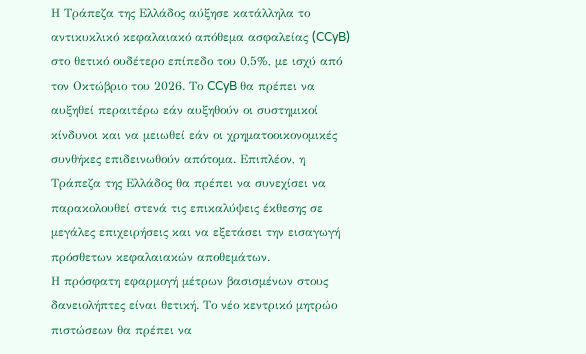Η Τράπεζα της Ελλάδος αύξησε κατάλληλα το αντικυκλικό κεφαλαιακό απόθεμα ασφαλείας (CCyB) στο θετικό ουδέτερο επίπεδο του 0,5%, με ισχύ από τον Οκτώβριο του 2026. Το CCyB θα πρέπει να αυξηθεί περαιτέρω εάν αυξηθούν οι συστημικοί κίνδυνοι και να μειωθεί εάν οι χρηματοοικονομικές συνθήκες επιδεινωθούν απότομα. Επιπλέον, η Τράπεζα της Ελλάδος θα πρέπει να συνεχίσει να παρακολουθεί στενά τις επικαλύψεις έκθεσης σε μεγάλες επιχειρήσεις και να εξετάσει την εισαγωγή πρόσθετων κεφαλαιακών αποθεμάτων.
Η πρόσφατη εφαρμογή μέτρων βασισμένων στους δανειολήπτες είναι θετική. Το νέο κεντρικό μητρώο πιστώσεων θα πρέπει να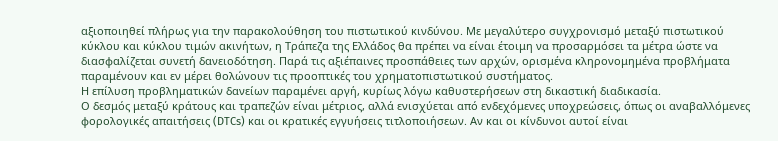αξιοποιηθεί πλήρως για την παρακολούθηση του πιστωτικού κινδύνου. Με μεγαλύτερο συγχρονισμό μεταξύ πιστωτικού κύκλου και κύκλου τιμών ακινήτων, η Τράπεζα της Ελλάδος θα πρέπει να είναι έτοιμη να προσαρμόσει τα μέτρα ώστε να διασφαλίζεται συνετή δανειοδότηση. Παρά τις αξιέπαινες προσπάθειες των αρχών, ορισμένα κληρονομημένα προβλήματα παραμένουν και εν μέρει θολώνουν τις προοπτικές του χρηματοπιστωτικού συστήματος.
Η επίλυση προβληματικών δανείων παραμένει αργή, κυρίως λόγω καθυστερήσεων στη δικαστική διαδικασία.
Ο δεσμός μεταξύ κράτους και τραπεζών είναι μέτριος, αλλά ενισχύεται από ενδεχόμενες υποχρεώσεις, όπως οι αναβαλλόμενες φορολογικές απαιτήσεις (DTCs) και οι κρατικές εγγυήσεις τιτλοποιήσεων. Αν και οι κίνδυνοι αυτοί είναι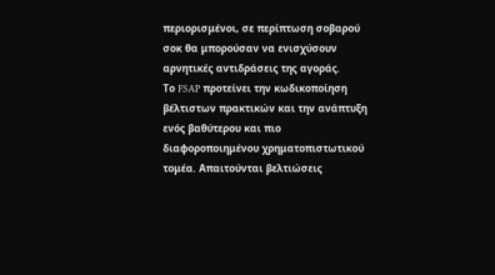περιορισμένοι, σε περίπτωση σοβαρού σοκ θα μπορούσαν να ενισχύσουν αρνητικές αντιδράσεις της αγοράς.
Το FSAP προτείνει την κωδικοποίηση βέλτιστων πρακτικών και την ανάπτυξη ενός βαθύτερου και πιο διαφοροποιημένου χρηματοπιστωτικού τομέα. Απαιτούνται βελτιώσεις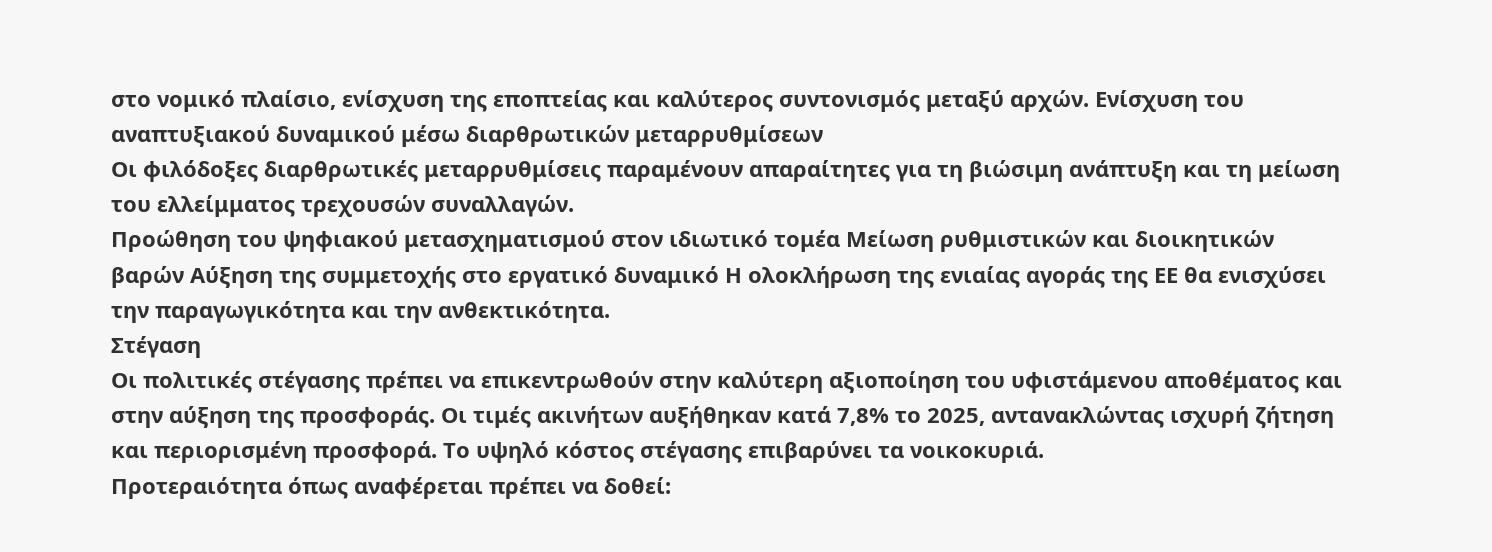στο νομικό πλαίσιο, ενίσχυση της εποπτείας και καλύτερος συντονισμός μεταξύ αρχών. Ενίσχυση του αναπτυξιακού δυναμικού μέσω διαρθρωτικών μεταρρυθμίσεων
Οι φιλόδοξες διαρθρωτικές μεταρρυθμίσεις παραμένουν απαραίτητες για τη βιώσιμη ανάπτυξη και τη μείωση του ελλείμματος τρεχουσών συναλλαγών.
Προώθηση του ψηφιακού μετασχηματισμού στον ιδιωτικό τομέα Μείωση ρυθμιστικών και διοικητικών βαρών Αύξηση της συμμετοχής στο εργατικό δυναμικό Η ολοκλήρωση της ενιαίας αγοράς της ΕΕ θα ενισχύσει την παραγωγικότητα και την ανθεκτικότητα.
Στέγαση
Οι πολιτικές στέγασης πρέπει να επικεντρωθούν στην καλύτερη αξιοποίηση του υφιστάμενου αποθέματος και στην αύξηση της προσφοράς. Οι τιμές ακινήτων αυξήθηκαν κατά 7,8% το 2025, αντανακλώντας ισχυρή ζήτηση και περιορισμένη προσφορά. Το υψηλό κόστος στέγασης επιβαρύνει τα νοικοκυριά.
Προτεραιότητα όπως αναφέρεται πρέπει να δοθεί: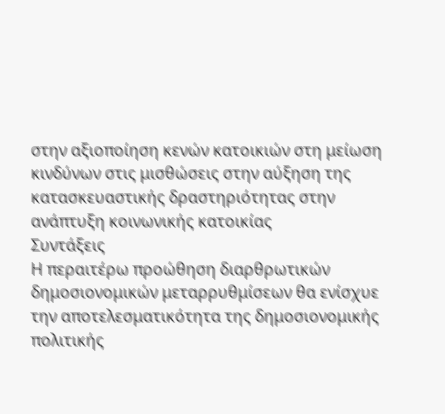στην αξιοποίηση κενών κατοικιών στη μείωση κινδύνων στις μισθώσεις στην αύξηση της κατασκευαστικής δραστηριότητας στην ανάπτυξη κοινωνικής κατοικίας
Συντάξεις
Η περαιτέρω προώθηση διαρθρωτικών δημοσιονομικών μεταρρυθμίσεων θα ενίσχυε την αποτελεσματικότητα της δημοσιονομικής πολιτικής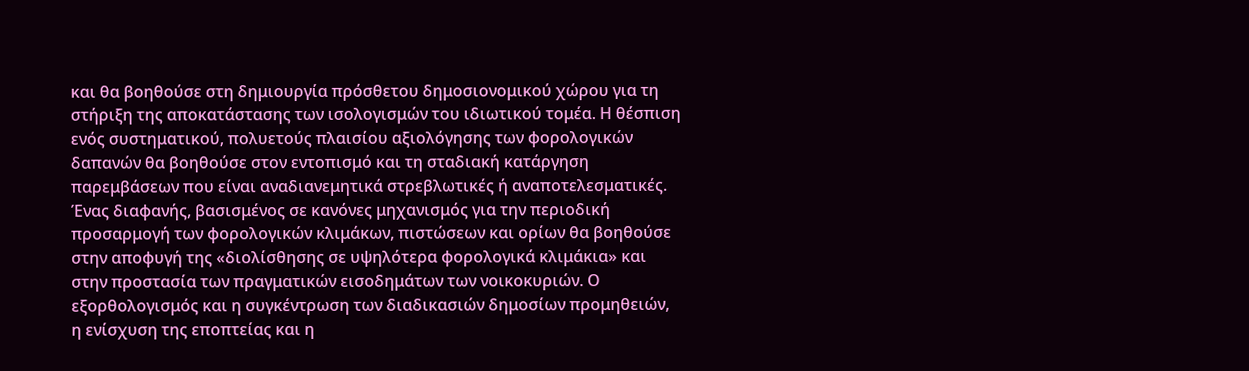και θα βοηθούσε στη δημιουργία πρόσθετου δημοσιονομικού χώρου για τη στήριξη της αποκατάστασης των ισολογισμών του ιδιωτικού τομέα. Η θέσπιση ενός συστηματικού, πολυετούς πλαισίου αξιολόγησης των φορολογικών δαπανών θα βοηθούσε στον εντοπισμό και τη σταδιακή κατάργηση παρεμβάσεων που είναι αναδιανεμητικά στρεβλωτικές ή αναποτελεσματικές.
Ένας διαφανής, βασισμένος σε κανόνες μηχανισμός για την περιοδική προσαρμογή των φορολογικών κλιμάκων, πιστώσεων και ορίων θα βοηθούσε στην αποφυγή της «διολίσθησης σε υψηλότερα φορολογικά κλιμάκια» και στην προστασία των πραγματικών εισοδημάτων των νοικοκυριών. Ο εξορθολογισμός και η συγκέντρωση των διαδικασιών δημοσίων προμηθειών, η ενίσχυση της εποπτείας και η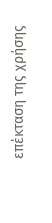επέκταση της χρήσης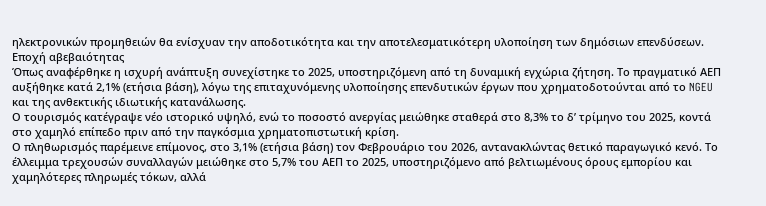ηλεκτρονικών προμηθειών θα ενίσχυαν την αποδοτικότητα και την αποτελεσματικότερη υλοποίηση των δημόσιων επενδύσεων.
Εποχή αβεβαιότητας
Όπως αναφέρθηκε η ισχυρή ανάπτυξη συνεχίστηκε το 2025, υποστηριζόμενη από τη δυναμική εγχώρια ζήτηση. Το πραγματικό ΑΕΠ αυξήθηκε κατά 2,1% (ετήσια βάση), λόγω της επιταχυνόμενης υλοποίησης επενδυτικών έργων που χρηματοδοτούνται από το NGEU και της ανθεκτικής ιδιωτικής κατανάλωσης.
Ο τουρισμός κατέγραψε νέο ιστορικό υψηλό, ενώ το ποσοστό ανεργίας μειώθηκε σταθερά στο 8,3% το δ’ τρίμηνο του 2025, κοντά στο χαμηλό επίπεδο πριν από την παγκόσμια χρηματοπιστωτική κρίση.
Ο πληθωρισμός παρέμεινε επίμονος, στο 3,1% (ετήσια βάση) τον Φεβρουάριο του 2026, αντανακλώντας θετικό παραγωγικό κενό. Το έλλειμμα τρεχουσών συναλλαγών μειώθηκε στο 5,7% του ΑΕΠ το 2025, υποστηριζόμενο από βελτιωμένους όρους εμπορίου και χαμηλότερες πληρωμές τόκων, αλλά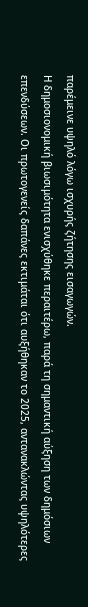παρέμεινε υψηλό λόγω ισχυρής ζήτησης εισαγωγών.
Η δημοσιονομική βιωσιμότητα ενισχύθηκε περαιτέρω, παρά τη σημαντική αύξηση των δημόσιων επενδύσεων. Οι πρωτογενείς δαπάνες εκτιμάται ότι αυξήθηκαν το 2025, αντανακλώντας υψηλότερες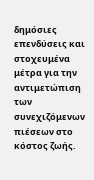δημόσιες επενδύσεις και στοχευμένα μέτρα για την αντιμετώπιση των συνεχιζόμενων πιέσεων στο κόστος ζωής.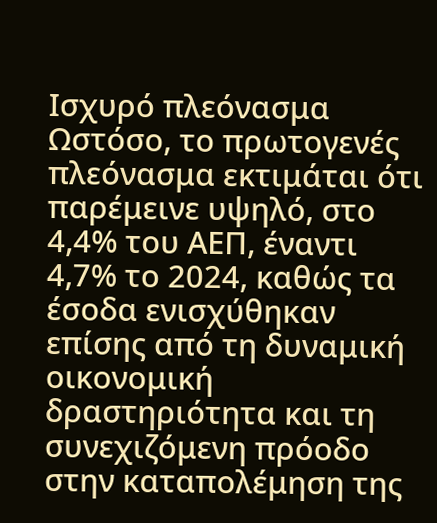Ισχυρό πλεόνασμα
Ωστόσο, το πρωτογενές πλεόνασμα εκτιμάται ότι παρέμεινε υψηλό, στο 4,4% του ΑΕΠ, έναντι 4,7% το 2024, καθώς τα έσοδα ενισχύθηκαν επίσης από τη δυναμική οικονομική δραστηριότητα και τη συνεχιζόμενη πρόοδο στην καταπολέμηση της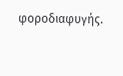φοροδιαφυγής.